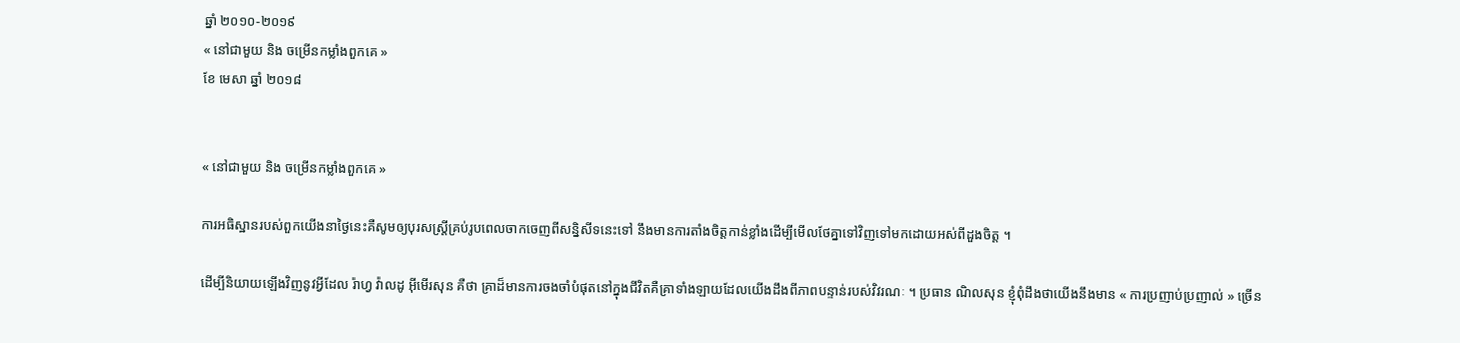ឆ្នាំ ២០១០-២០១៩
« នៅជាមួយ និង ចម្រើនកម្លាំងពួកគេ »
ខែ មេសា ឆ្នាំ ២០១៨


« នៅជាមួយ និង ចម្រើនកម្លាំងពួកគេ »

ការអធិស្ឋានរបស់ពួកយើងនាថ្ងៃនេះគឺសូមឲ្យបុរសស្ត្រីគ្រប់រូបពេលចាកចេញពីសន្និសីទនេះទៅ នឹងមានការតាំងចិត្តកាន់ខ្លាំងដើម្បីមើលថែគ្នាទៅវិញទៅមកដោយអស់ពីដួងចិត្ត ។

ដើម្បីនិយាយឡើងវិញនូវអ្វីដែល រ៉ាហ្វ វ៉ាលដូ អ៊ីមើរសុន គឺថា គ្រាដ៏មានការចងចាំបំផុតនៅក្នុងជីវិតគឺគ្រាទាំងឡាយដែលយើងដឹងពីភាពបន្ទាន់របស់វិវរណៈ ។ ប្រធាន ណិលសុន ខ្ញុំពុំដឹងថាយើងនឹងមាន « ការប្រញាប់ប្រញាល់ » ច្រើន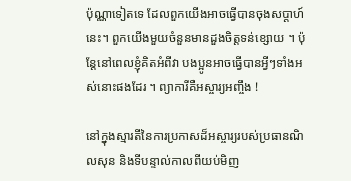ប៉ុណ្ណាទៀតទេ ដែលពួកយើងអាចធ្វើបានចុងសប្ដាហ៍នេះ។ ពួកយើងមួយចំនួនមានដួងចិត្តទន់ខ្សោយ ។ ប៉ុន្តែនៅពេលខ្ញុំគិតអំពីវា បងប្អូនអាចធ្វើបានអ្វីៗទាំងអស់នោះផងដែរ ។ ព្យាការីគឺអស្ចារ្យអញ្ចឹង !

នៅក្នុងស្មារតីនៃការប្រកាសដ៏អស្ចារ្យរបស់ប្រធានណិលសុន និងទីបន្ទាល់កាលពីយប់មិញ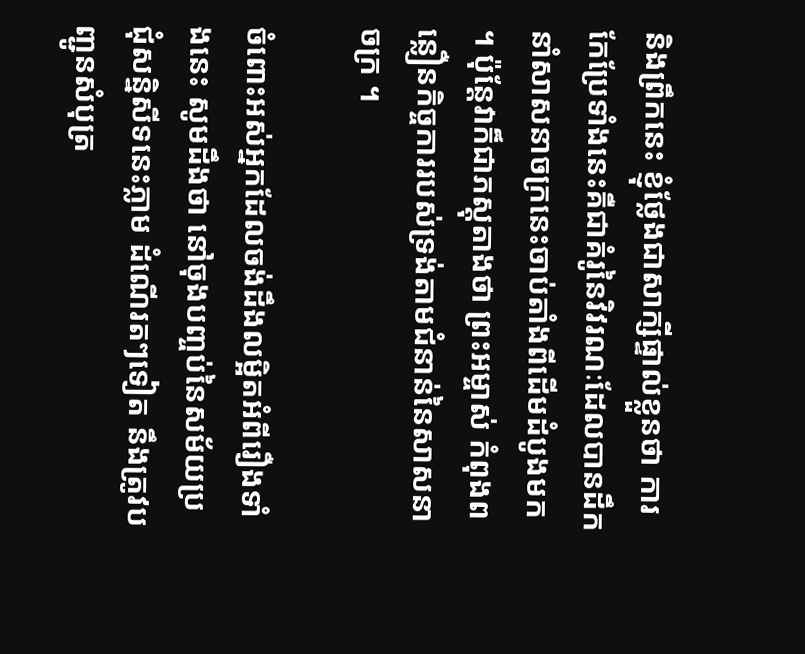និងព្រឹកនេះ ខ្ញុំថ្លែងជាសាក្សីផ្ទាល់ខ្លួនថា ការកែប្រែទាំងនេះគឺជាគំរូនៃវិវរណៈដែលបានដឹកនាំសាសនាចក្រនេះចាប់តាំងពីដើមដំបូងមក ។ ប៉ុន្ដែវាក៏ជាភស្ដុតាងថា ព្រះអម្ចាស់ កំពុងពន្លឿនកិច្ចការរបស់ទ្រង់តាមជំនាន់នៃសាសនាចក្រ ។

ចំពោះអស់អ្នកដែលចង់ដឹងលម្អិតអំពីរឿងទាំងនេះ សូមដឹងថា នៅចុងបញ្ចប់នៃសម័យប្រជុំសន្និសីទនេះភ្លាម ដំណើរតៗទៀត នឹងត្រូវបញ្ជូនសំបុត្រ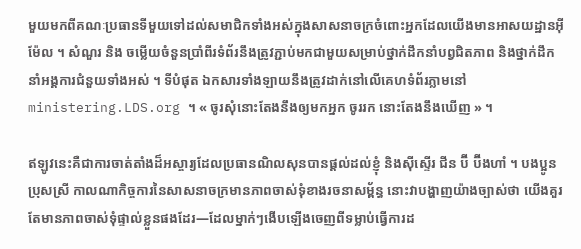មួយមកពីគណៈប្រធានទីមួយទៅដល់សមាជិកទាំងអស់ក្នុងសាសនាចក្រចំពោះអ្នកដែលយើងមានអាសយដ្ឋានអ៊ីម៉ែល ។ សំណួរ និង ចម្លើយចំនួនប្រាំពីរទំព័រនឹងត្រូវភ្ជាប់មកជាមួយសម្រាប់ថ្នាក់ដឹកនាំបព្វជិតភាព និងថ្នាក់ដឹកនាំអង្គការជំនួយទាំងអស់ ។ ទីបំផុត ឯកសារទាំងឡាយនឹងត្រូវដាក់នៅលើគេហទំព័រភ្លាមនៅ ministering.LDS.org ។ « ចូរសុំនោះតែងនឹងឲ្យមកអ្នក ចូររក នោះតែងនឹងឃើញ » ។

ឥឡូវនេះគឺជាការចាត់តាំងដ៏អស្ចារ្យដែលប្រធានណិលសុនបានផ្តល់ដល់ខ្ញុំ និងស៊ីស្ទើរ ជីន ប៊ី ប៊ីងហាំ ។ បងប្អូនប្រុសស្រី កាលណាកិច្ចការនៃសាសនាចក្រមានភាពចាស់ទុំខាងរចនាសម្ព័ន្ធ នោះវាបង្ហាញយ៉ាងច្បាស់ថា យើងគួរតែមានភាពចាស់ទុំផ្ទាល់ខ្លួនផងដែរ—ដែលម្នាក់ៗងើបឡើងចេញពីទម្លាប់ធ្វើការដ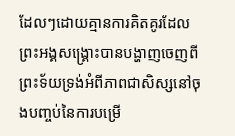ដែលៗដោយគ្មានការគិតគូរដែលព្រះអង្គសង្គ្រោះបានបង្ហាញចេញពីព្រះទ័យទ្រង់អំពីភាពជាសិស្សនៅចុងបញ្ចប់នៃការបម្រើ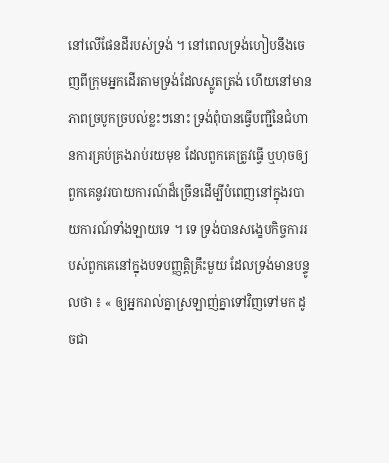នៅលើផែនដីរបស់ទ្រង់ ។ នៅពេលទ្រង់ហៀបនឹងចេញពីក្រុមអ្នកដើរតាមទ្រង់ដែលស្លូតត្រង់ ហើយនៅមានភាពច្របូកច្របល់ខ្លះៗនោះ ទ្រង់ពុំបានធ្វើបញ្ជីនៃជំហានការគ្រប់គ្រងរាប់រយមុខ ដែលពួកគេត្រូវធ្វើ ឬហុចឲ្យពួកគេនូវរបាយការណ៍ដ៏ច្រើនដើម្បីបំពេញនៅក្នុងរបាយការណ៍ទាំងឡាយទេ ។ ទេ ទ្រង់បានសង្ខេបកិច្ចការរបស់ពួកគេនៅក្នុងបទបញ្ញត្តិគ្រឹះមួយ ដែលទ្រង់មានបន្ទូលថា ៖ « ឲ្យអ្នករាល់គ្នាស្រឡាញ់គ្នាទៅវិញទៅមក ដូចជា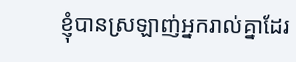ខ្ញុំបានស្រឡាញ់អ្នករាល់គ្នាដែរ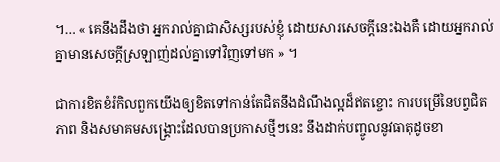។… « គេនឹងដឹងថា អ្នករាល់គ្នាជាសិស្សរបស់ខ្ញុំ ដោយសារសេចក្តីនេះឯងគឺ ដោយអ្នករាល់គ្នាមានសេចក្តីស្រឡាញ់ដល់គ្នាទៅវិញទៅមក » ។

ជាការខិតខំរំកិលពួកយើងឲ្យខិតទៅកាន់តែជិតនឹងដំណឹងល្អដ៏ឥតខ្ចោះ ការបម្រើនៃបព្វជិតភាព និងសមាគមសង្គ្រោះដែលបានប្រកាសថ្មីៗនេះ នឹងដាក់បញ្ចូលនូវធាតុដូចខា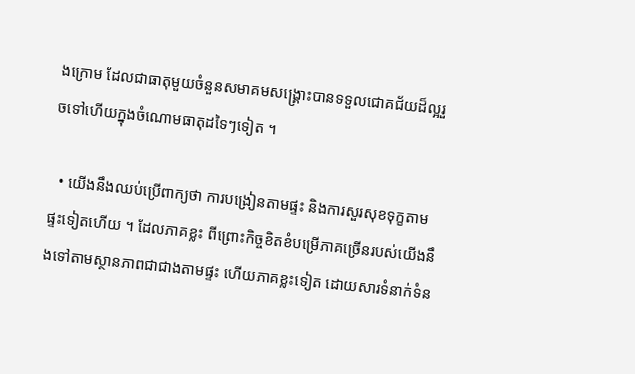ងក្រោម ដែលជាធាតុមួយចំនួនសមាគមសង្គ្រោះបានទទួលជោគជ័យដ៏ល្អរួចទៅហើយក្នុងចំណោមធាតុដទៃៗទៀត ។

  • យើងនឹងឈប់ប្រើពាក្យថា ការបង្រៀនតាមផ្ទះ និងការសួរសុខទុក្ខតាមផ្ទះទៀតហើយ ។ ដែលភាគខ្លះ ពីព្រោះកិច្ចខិតខំបម្រើភាគច្រើនរបស់យើងនឹងទៅតាមស្ថានភាពជាជាងតាមផ្ទះ ហើយភាគខ្លះទៀត ដោយសារទំនាក់ទំន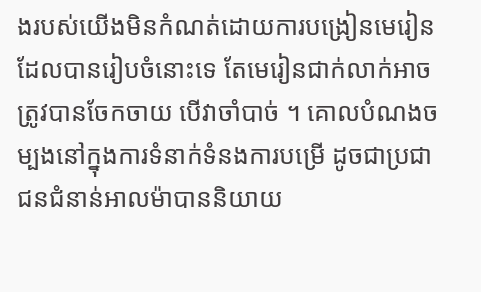ងរបស់យើងមិនកំណត់ដោយការបង្រៀនមេរៀនដែលបានរៀបចំនោះទេ តែមេរៀនជាក់លាក់អាចត្រូវបានចែកចាយ បើវាចាំបាច់ ។ គោលបំណងចម្បងនៅក្នុងការទំនាក់ទំនងការបម្រើ ដូចជាប្រជាជនជំនាន់អាលម៉ាបាននិយាយ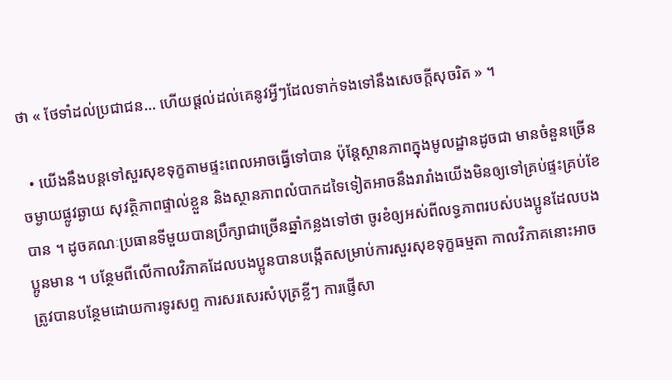ថា « ថែទាំដល់ប្រជាជន… ហើយផ្ដល់ដល់គេនូវអ្វីៗដែលទាក់ទងទៅនឹងសេចក្ដីសុចរិត » ។

  • យើងនឹងបន្ដទៅសួរសុខទុក្ខតាមផ្ទះពេលអាចធ្វើទៅបាន ប៉ុន្តែស្ថានភាពក្នុងមូលដ្ឋានដូចជា មានចំនួនច្រើន ចម្ងាយផ្លូវឆ្ងាយ សុវត្ថិភាពផ្ទាល់ខ្លួន និងស្ថានភាពលំបាកដទៃទៀតអាចនឹងរារាំងយើងមិនឲ្យទៅគ្រប់ផ្ទះគ្រប់ខែបាន ។ ដូចគណៈប្រធានទីមួយបានប្រឹក្សាជាច្រើនឆ្នាំកន្លងទៅថា ចូរខំឲ្យអស់ពីលទ្ធភាពរបស់បងប្អូនដែលបងប្អូនមាន ។ បន្ថែមពីលើកាលវិភាគដែលបងប្អូនបានបង្កើតសម្រាប់ការសួរសុខទុក្ខធម្មតា កាលវិភាគនោះអាចត្រូវបានបន្ថែមដោយការទូរសព្ទ ការសរសេរសំបុត្រខ្លីៗ ការផ្ញើសា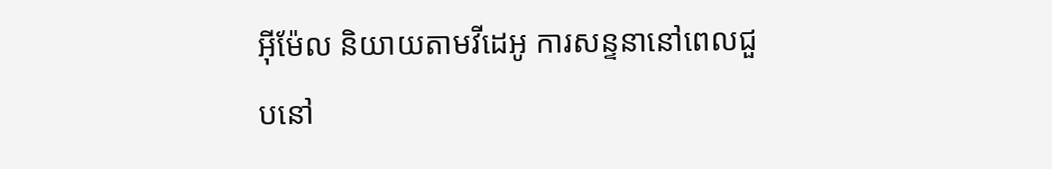អ៊ីម៉ែល និយាយតាមវីដេអូ ការសន្ទនានៅពេលជួបនៅ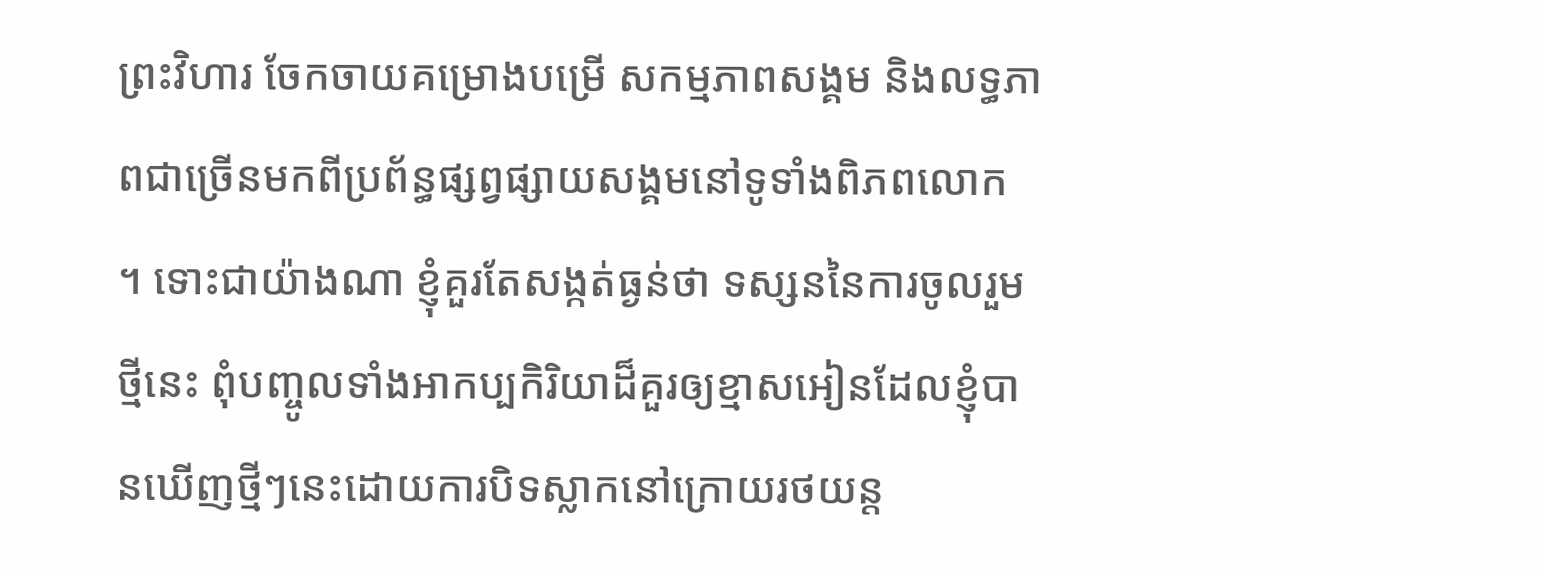ព្រះវិហារ ចែកចាយគម្រោងបម្រើ សកម្មភាពសង្គម និងលទ្ធភាពជាច្រើនមកពីប្រព័ន្ធផ្សព្វផ្សាយសង្គមនៅទូទាំងពិភពលោក ។ ទោះជាយ៉ាងណា ខ្ញុំគួរតែសង្កត់ធ្ងន់ថា ទស្សននៃការចូលរួមថ្មីនេះ ពុំបញ្ចូលទាំងអាកប្បកិរិយាដ៏គួរឲ្យខ្មាសអៀនដែលខ្ញុំបានឃើញថ្មីៗនេះដោយការបិទស្លាកនៅក្រោយរថយន្ដ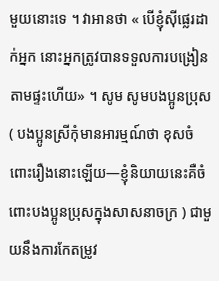មួយនោះទេ ។ វាអានថា « បើខ្ញុំស៊ីផ្លេរដាក់អ្នក នោះអ្នកត្រូវបានទទួលការបង្រៀនតាមផ្ទះហើយ» ។ សូម សូមបងប្អូនប្រុស ( បងប្អូនស្រីកុំមានអារម្មណ៍ថា ខុសចំពោះរឿងនោះឡើយ—ខ្ញុំនិយាយនេះគឺចំពោះបងប្អូនប្រុសក្នុងសាសនាចក្រ ) ជាមួយនឹងការកែតម្រូវ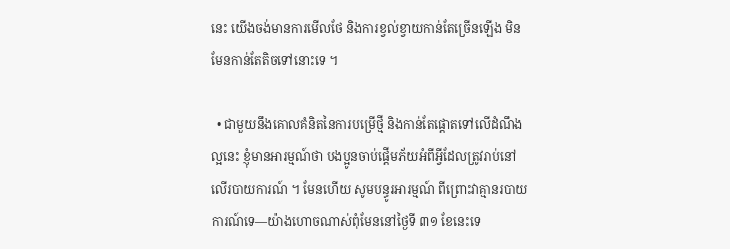នេះ យើងចង់មានការមើលថែ និងការខ្វល់ខ្វាយកាន់តែច្រើនឡើង មិនមែនកាន់តែតិចទៅនោះទេ ។

  • ជាមួយនឹងគោលគំនិតនៃការបម្រើថ្មី និងកាន់តែផ្ដោតទៅលើដំណឹងល្អនេះ ខ្ញុំមានអារម្មណ៍ថា បងប្អូនចាប់ផ្ដើមភ័យអំពីអ្វីដែលត្រូវរាប់នៅលើរបាយការណ៍ ។ មែនហើយ សូមបន្ធូរអារម្មណ៍ ពីព្រោះវាគ្មានរបាយការណ៍ទេ—យ៉ាងហោចណាស់ពុំមែននៅថ្ងៃទី ៣១ ខែនេះទេ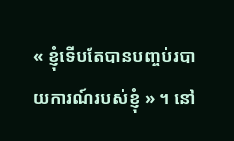« ខ្ញុំទើបតែបានបញ្ចប់របាយការណ៍របស់ខ្ញុំ » ។ នៅ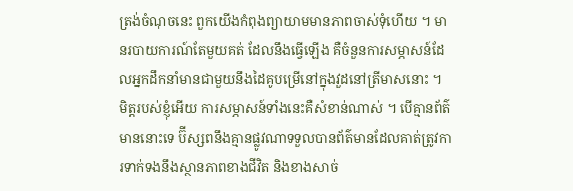ត្រង់ចំណុចនេះ ពួកយើងកំពុងព្យាយាមមានភាពចាស់ទុំហើយ ។ មានរបាយការណ៍តែមួយគត់ ដែលនឹងធ្វើឡើង គឺចំនួនការសម្ភាសន៍ដែលអ្នកដឹកនាំមានជាមួយនឹងដៃគូបម្រើនៅក្នុងវួដនៅត្រីមាសនោះ ។ មិត្តរបស់ខ្ញុំអើយ ការសម្ភាសន៍ទាំងនេះគឺសំខាន់ណាស់ ។ បើគ្មានព័ត៌មាននោះទេ ប៊ីស្សពនឹងគ្មានផ្លូវណាទទួលបានព័ត៌មានដែលគាត់ត្រូវការទាក់ទងនឹងស្ថានភាពខាងជីវិត និងខាងសាច់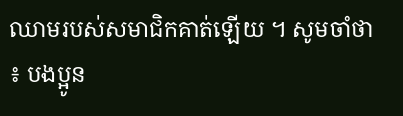ឈាមរបស់សមាជិកគាត់ឡើយ ។ សូមចាំថា ៖ បងប្អូន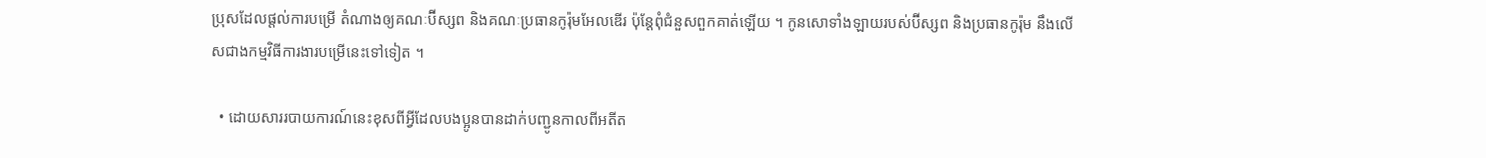ប្រុសដែលផ្ដល់ការបម្រើ តំណាងឲ្យគណៈប៊ីស្សព និងគណៈប្រធានកូរ៉ុមអែលឌើរ ប៉ុន្ដែពុំជំនួសពួកគាត់ឡើយ ។ កូនសោទាំងឡាយរបស់ប៊ីស្សព និងប្រធានកូរ៉ុម នឹងលើសជាងកម្មវិធីការងារបម្រើនេះទៅទៀត ។

  • ដោយសាររបាយការណ៍នេះខុសពីអ្វីដែលបងប្អូនបានដាក់បញ្ជូនកាលពីអតីត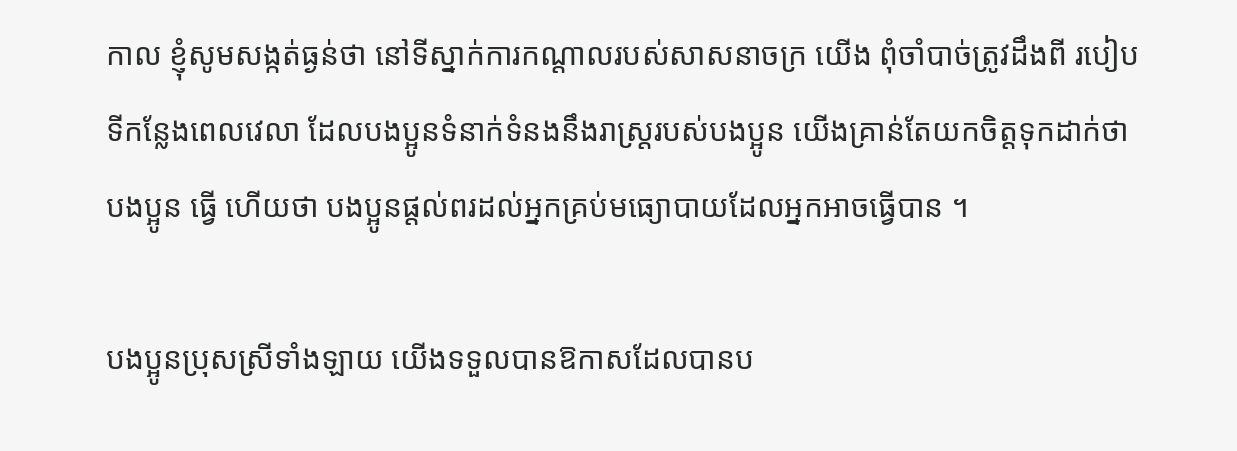កាល ខ្ញុំសូមសង្កត់ធ្ងន់ថា នៅទីស្នាក់ការកណ្ដាលរបស់សាសនាចក្រ យើង ពុំចាំបាច់ត្រូវដឹងពី របៀបទីកន្លែងពេលវេលា ដែលបងប្អូនទំនាក់ទំនងនឹងរាស្ត្ររបស់បងប្អូន យើងគ្រាន់តែយកចិត្តទុកដាក់ថា បងប្អូន ធ្វើ ហើយថា បងប្អូនផ្តល់ពរដល់អ្នកគ្រប់មធ្យោបាយដែលអ្នកអាចធ្វើបាន ។

បងប្អូនប្រុសស្រីទាំងឡាយ យើងទទួលបានឱកាសដែលបានប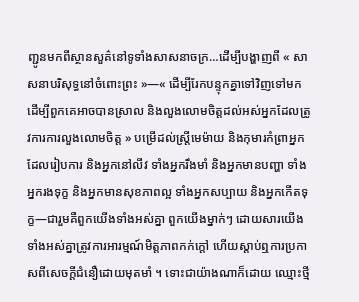ញ្ជូនមកពីស្ថានសួគ៌នៅទូទាំងសាសនាចក្រ…ដើម្បីបង្ហាញពី « សាសនាបរិសុទ្ធនៅចំពោះព្រះ »—« ដើម្បីរែកបន្ទុកគ្នាទៅវិញទៅមក ដើម្បីពួកគេអាចបានស្រាល និងលួងលោមចិត្តដល់អស់អ្នកដែលត្រូវការការលួងលោមចិត្ត » បម្រើដល់ស្ត្រីមេម៉ាយ និងកុមារកំព្រាអ្នកដែលរៀបការ និងអ្នកនៅលីវ ទាំងអ្នករឹងមាំ និងអ្នកមានបញ្ហា ទាំងអ្នករងទុក្ខ និងអ្នកមានសុខភាពល្អ ទាំងអ្នកសប្បាយ និងអ្នកកើតទុក្ខ—ជារួមគឺពួកយើងទាំងអស់គ្នា ពួកយើងម្នាក់ៗ ដោយសារយើងទាំងអស់គ្នាត្រូវការអារម្មណ៍មិត្តភាពកក់ក្ដៅ ហើយស្ដាប់ឮការប្រកាសពីសេចក្ដីជំនឿដោយមុតមាំ ។ ទោះជាយ៉ាងណាក៏ដោយ ឈ្មោះថ្មី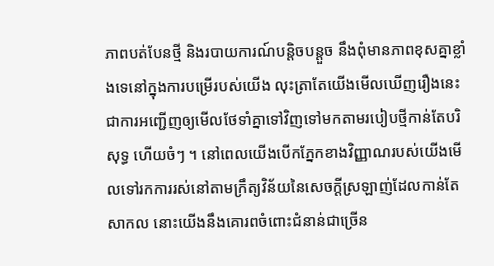ភាពបត់បែនថ្មី និងរបាយការណ៍បន្ដិចបន្ដួច នឹងពុំមានភាពខុសគ្នាខ្លាំងទេនៅក្នុងការបម្រើរបស់យើង លុះត្រាតែយើងមើលឃើញរឿងនេះជាការអញ្ជើញឲ្យមើលថែទាំគ្នាទៅវិញទៅមកតាមរបៀបថ្មីកាន់តែបរិសុទ្ធ ហើយចំៗ ។ នៅពេលយើងបើកភ្នែកខាងវិញ្ញាណរបស់យើងមើលទៅរកការរស់នៅតាមក្រឹត្យវិន័យនៃសេចក្ដីស្រឡាញ់ដែលកាន់តែសាកល នោះយើងនឹងគោរពចំពោះជំនាន់ជាច្រើន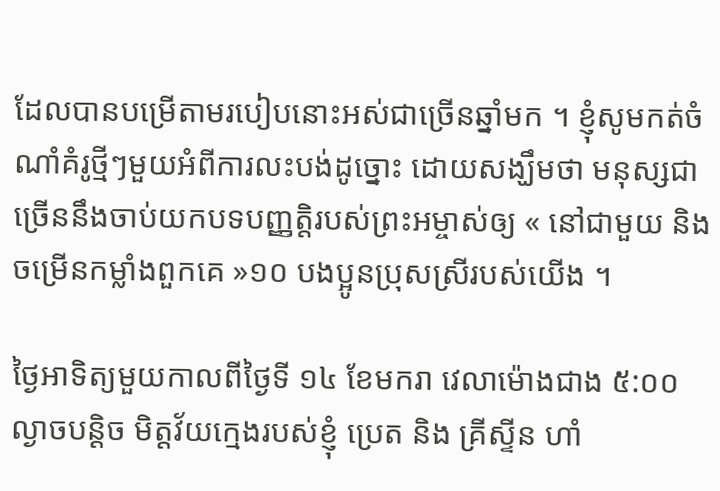ដែលបានបម្រើតាមរបៀបនោះអស់ជាច្រើនឆ្នាំមក ។ ខ្ញុំសូមកត់ចំណាំគំរូថ្មីៗមួយអំពីការលះបង់ដូច្នោះ ដោយសង្ឃឹមថា មនុស្សជាច្រើននឹងចាប់យកបទបញ្ញត្តិរបស់ព្រះអម្ចាស់ឲ្យ « នៅជាមួយ និងចម្រើនកម្លាំងពួកគេ »១០ បងប្អូនប្រុសស្រីរបស់យើង ។

ថ្ងៃអាទិត្យមួយកាលពីថ្ងៃទី ១៤ ខែមករា វេលាម៉ោងជាង ៥:០០ ល្ងាចបន្តិច មិត្តវ័យក្មេងរបស់ខ្ញុំ ប្រេត និង គ្រីស្ទីន ហាំ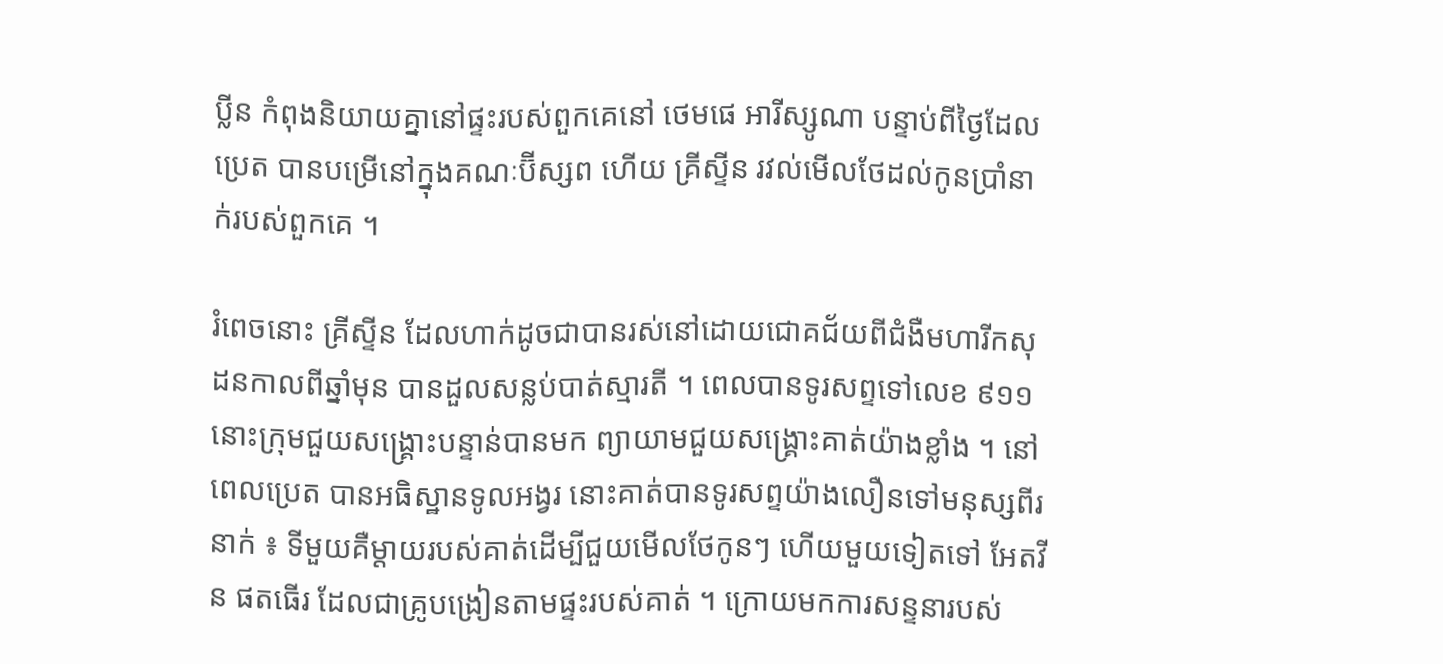ប្លីន កំពុងនិយាយគ្នានៅផ្ទះរបស់ពួកគេនៅ ថេមផេ អារីស្សូណា បន្ទាប់ពីថ្ងៃដែល ប្រេត បានបម្រើនៅក្នុងគណៈប៊ីស្សព ហើយ គ្រីស្ទីន រវល់មើលថែដល់កូនប្រាំនាក់របស់ពួកគេ ។

រំពេចនោះ គ្រីស្ទីន ដែលហាក់ដូចជាបានរស់នៅដោយជោគជ័យពីជំងឺមហារីកសុដនកាលពីឆ្នាំមុន បានដួលសន្លប់បាត់ស្មារតី ។ ពេលបានទូរសព្ទទៅលេខ ៩១១ នោះក្រុមជួយសង្គ្រោះបន្ទាន់បានមក ព្យាយាមជួយសង្គ្រោះគាត់យ៉ាងខ្លាំង ។ នៅពេលប្រេត បានអធិស្ឋានទូលអង្វរ នោះគាត់បានទូរសព្ទយ៉ាងលឿនទៅមនុស្សពីរនាក់ ៖ ទីមួយគឺម្ដាយរបស់គាត់ដើម្បីជួយមើលថែកូនៗ ហើយមួយទៀតទៅ អែតវីន ផតធើរ ដែលជាគ្រូបង្រៀនតាមផ្ទះរបស់គាត់ ។ ក្រោយមកការសន្ទនារបស់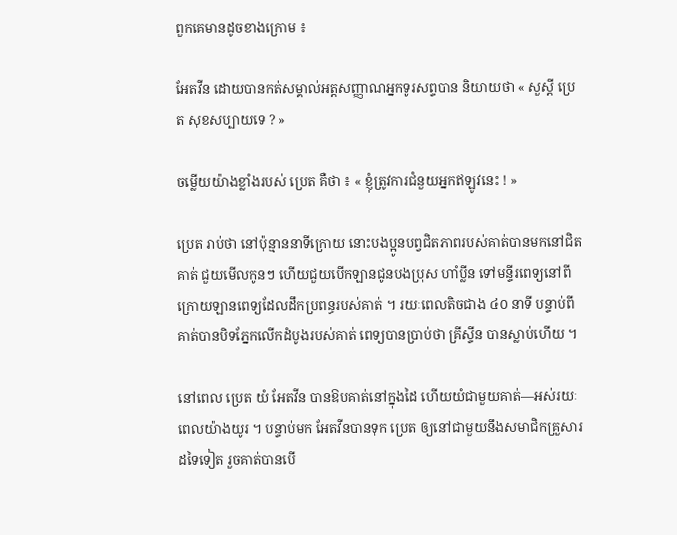ពួកគេមានដូចខាងក្រោម ៖

អែតវីន ដោយបានកត់សម្គាល់អត្តសញ្ញាណអ្នកទូរសព្ទបាន និយាយថា « សួស្ដី ប្រេត សុខសប្បាយទេ ? »

ចម្លើយយ៉ាងខ្លាំងរបស់ ប្រេត គឺថា ៖ « ខ្ញុំត្រូវការជំនួយអ្នកឥឡូវនេះ ! »

ប្រេត រាប់ថា នៅប៉ុន្មាននាទីក្រោយ នោះបងប្អូនបព្វជិតភាពរបស់គាត់បានមកនៅជិតគាត់ ជួយមើលកូនៗ ហើយជួយបើកឡានជូនបងប្រុស ហាំប្លីន ទៅមន្ទីរពេទ្យនៅពីក្រោយឡានពេទ្យដែលដឹកប្រពន្ធរបស់គាត់ ។ រយៈពេលតិចជាង ៤០ នាទី បន្ទាប់ពីគាត់បានបិទភ្នែកលើកដំបូងរបស់គាត់ ពេទ្យបានប្រាប់ថា គ្រីស្ទីន បានស្លាប់ហើយ ។

នៅពេល ប្រេត យំ អែតវីន បានឱបគាត់នៅក្នុងដៃ ហើយយំជាមួយគាត់—អស់រយៈពេលយ៉ាងយូរ ។ បន្ទាប់មក អែតវីនបានទុក ប្រេត ឲ្យនៅជាមួយនឹងសមាជិកគ្រួសារដទៃទៀត រួចគាត់បានបើ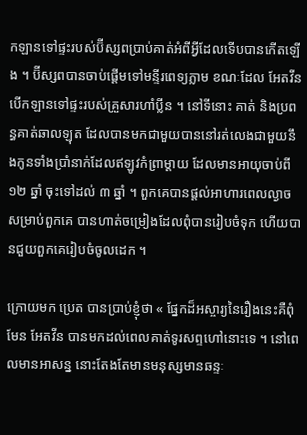កឡានទៅផ្ទះរបស់ប៊ីស្សពប្រាប់គាត់អំពីអ្វីដែលទើបបានកើតឡើង ។ ប៊ីស្សពបានចាប់ផ្ដើមទៅមន្ទីរពេទ្យភ្លាម ខណៈដែល អែតវីន បើកឡានទៅផ្ទះរបស់គ្រួសារហាំប្លីន ។ នៅទីនោះ គាត់ និងប្រពន្ធគាត់ឆាលឡុត ដែលបានមកជាមួយបាននៅរត់លេងជាមួយនឹងកូនទាំងប្រាំនាក់ដែលឥឡូវកំព្រាម្ដាយ ដែលមានអាយុចាប់ពី ១២ ឆ្នាំ ចុះទៅដល់ ៣ ឆ្នាំ ។ ពួកគេបានផ្តល់អាហារពេលល្ងាចសម្រាប់ពួកគេ បានហាត់ចម្រៀងដែលពុំបានរៀបចំទុក ហើយបានជួយពួកគេរៀបចំចូលដេក ។

ក្រោយមក ប្រេត បានប្រាប់ខ្ញុំថា « ផ្នែកដ៏អស្ចារ្យនៃរឿងនេះគឺពុំមែន អែតវីន បានមកដល់ពេលគាត់ទូរសព្ទហៅនោះទេ ។ នៅពេលមានអាសន្ន នោះតែងតែមានមនុស្សមានឆន្ទៈ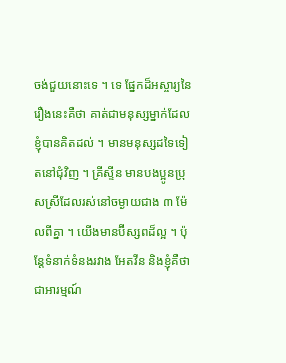ចង់ជួយនោះទេ ។ ទេ ផ្នែកដ៏អស្ចារ្យនៃរឿងនេះគឺថា គាត់ជាមនុស្សម្នាក់ដែលខ្ញុំបានគិតដល់ ។ មានមនុស្សដទៃទៀតនៅជុំវិញ ។ គ្រីស្ទីន មានបងប្អូនប្រុសស្រីដែលរស់នៅចម្ងាយជាង ៣ ម៉ែលពីគ្នា ។ យើងមានប៊ីស្សពដ៏ល្អ ។ ប៉ុន្តែទំនាក់ទំនងរវាង អែតវីន និងខ្ញុំគឺថាជាអារម្មណ៍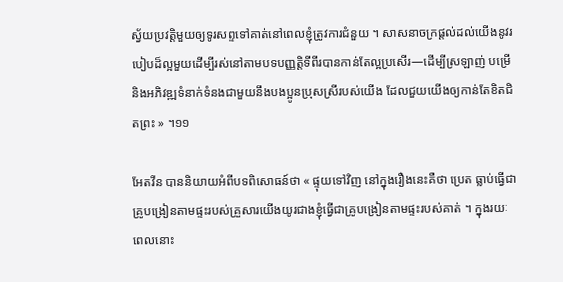ស្វ័យប្រវត្តិមួយឲ្យទូរសព្ទទៅគាត់នៅពេលខ្ញុំត្រូវការជំនួយ ។ សាសនាចក្រផ្ដល់ដល់យើងនូវរបៀបដ៏ល្អមួយដើម្បីរស់នៅតាមបទបញ្ញត្តិទីពីរបានកាន់តែល្អប្រសើរ—ដើម្បីស្រឡាញ់ បម្រើ និងអភិវឌ្ឍទំនាក់ទំនងជាមួយនឹងបងប្អូនប្រុសស្រីរបស់យើង ដែលជួយយើងឲ្យកាន់តែខិតជិតព្រះ » ។១១

អែតវីន បាននិយាយអំពីបទពិសោធន៍ថា « ផ្ទុយទៅវិញ នៅក្នុងរឿងនេះគឺថា ប្រេត ធ្លាប់ធ្វើជាគ្រូបង្រៀនតាមផ្ទះរបស់គ្រួសារយើងយូរជាងខ្ញុំធ្វើជាគ្រូបង្រៀនតាមផ្ទះរបស់គាត់ ។ ក្នុងរយៈពេលនោះ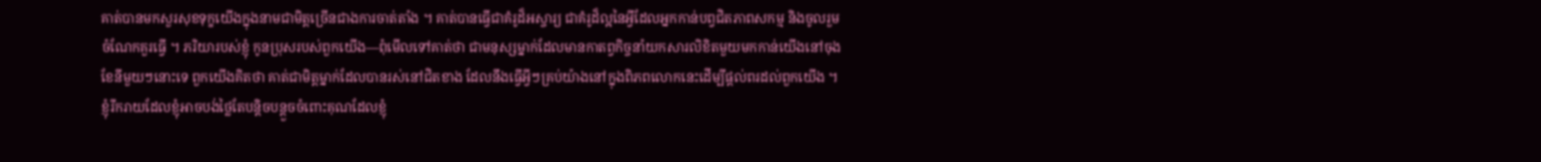គាត់បានមកសួរសុខទុក្ខយើងក្នុងនាមជាមិត្តច្រើនជាងការចាត់តាំង ។ គាត់បានធ្វើជាគំរូដ៏អស្ចារ្យ ជាគំរូដ៏ល្អនៃអ្វីដែលអ្នកកាន់បព្វជិតភាពសកម្ម និងចូលរួមចំណែកគួរធ្វើ ។ ភរិយារបស់ខ្ញុំ កូនប្រុសរបស់ពួកយើង—ពុំមើលទៅគាត់ថា ជាមនុស្សម្នាក់ដែលមានកាតព្វកិច្ចនាំយកសារលិខិតមួយមកកាន់យើងនៅចុងខែនីមួយៗនោះទេ ពួកយើងគិតថា គាត់ជាមិត្តម្នាក់ដែលបានរស់នៅជិតខាង ដែលនឹងធ្វើអ្វីៗគ្រប់យ៉ាងនៅក្នុងពិភពលោកនេះដើម្បីផ្តល់ពរដល់ពួកយើង ។ ខ្ញុំរីករាយដែលខ្ញុំអាចបង់ថ្លៃតែបន្ដិចបន្ដួចចំពោះគុណដែលខ្ញុំ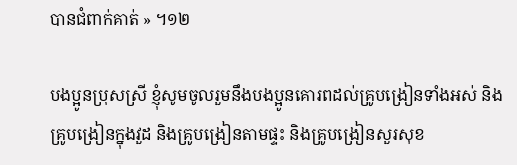បានជំពាក់គាត់ » ។១២

បងប្អូនប្រុសស្រី ខ្ញុំសូមចូលរួមនឹងបងប្អូនគោរពដល់គ្រូបង្រៀនទាំងអស់ និងគ្រូបង្រៀនក្នុងវួដ និងគ្រូបង្រៀនតាមផ្ទះ និងគ្រូបង្រៀនសួរសុខ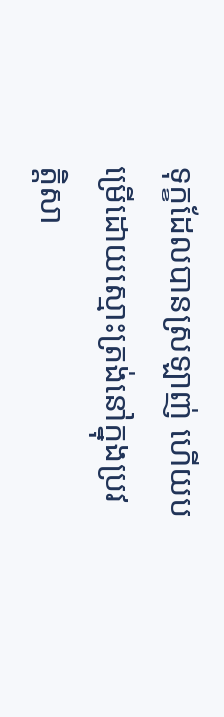ទុក្ខដែលបានស្រឡាញ់ ហើយបម្រើដោយស្មោះត្រង់នៅក្នុងប្រវត្តិសា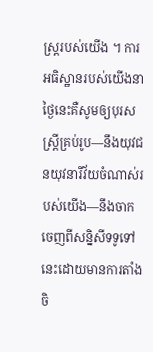ស្ត្ររបស់យើង ។ ការអធិស្ឋានរបស់យើងនាថ្ងៃនេះគឺសូមឲ្យបុរសស្ត្រីគ្រប់រូប—នឹងយុវជនយុវនារីវ័យចំណាស់របស់យើង—នឹងចាកចេញពីសន្និសីទទូទៅនេះដោយមានការតាំងចិ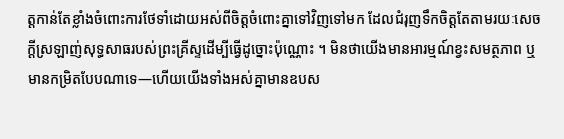ត្តកាន់តែខ្លាំងចំពោះការថែទាំដោយអស់ពីចិត្តចំពោះគ្នាទៅវិញទៅមក ដែលជំរុញទឹកចិត្តតែតាមរយៈសេចក្ដីស្រឡាញ់សុទ្ធសាធរបស់ព្រះគ្រីស្ទដើម្បីធ្វើដូច្នោះប៉ុណ្ណោះ ។ មិនថាយើងមានអារម្មណ៍ខ្វះសមត្ថភាព ឬមានកម្រិតបែបណាទេ—ហើយយើងទាំងអស់គ្នាមានឧបស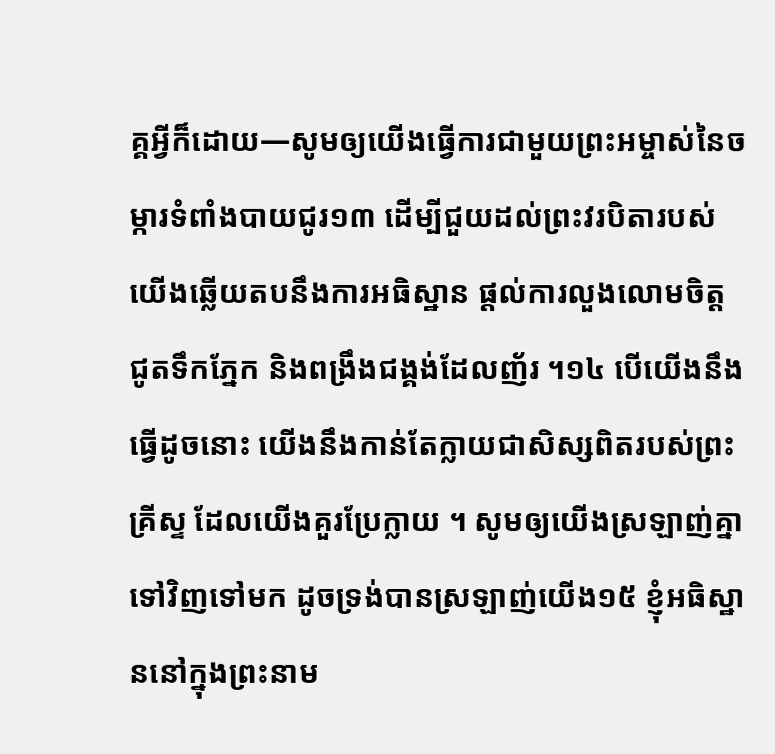គ្គអ្វីក៏ដោយ—សូមឲ្យយើងធ្វើការជាមួយព្រះអម្ចាស់នៃចម្ការទំពាំងបាយជូរ១៣ ដើម្បីជួយដល់ព្រះវរបិតារបស់យើងឆ្លើយតបនឹងការអធិស្ឋាន ផ្ដល់ការលួងលោមចិត្ត ជូតទឹកភ្នែក និងពង្រឹងជង្គង់ដែលញ័រ ។១៤ បើយើងនឹងធ្វើដូចនោះ យើងនឹងកាន់តែក្លាយជាសិស្សពិតរបស់ព្រះគ្រីស្ទ ដែលយើងគួរប្រែក្លាយ ។ សូមឲ្យយើងស្រឡាញ់គ្នាទៅវិញទៅមក ដូចទ្រង់បានស្រឡាញ់យើង១៥ ខ្ញុំអធិស្ឋាននៅក្នុងព្រះនាម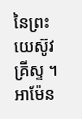នៃព្រះយេស៊ូវគ្រីស្ទ ។ អាម៉ែន